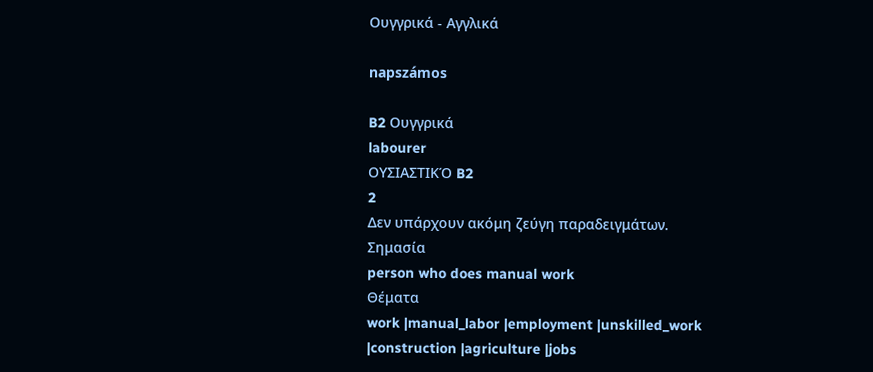Ουγγρικά - Αγγλικά

napszámos

B2 Ουγγρικά
labourer
ΟΥΣΙΑΣΤΙΚΌ B2
2
Δεν υπάρχουν ακόμη ζεύγη παραδειγμάτων.
Σημασία
person who does manual work
Θέματα
work |manual_labor |employment |unskilled_work |construction |agriculture |jobs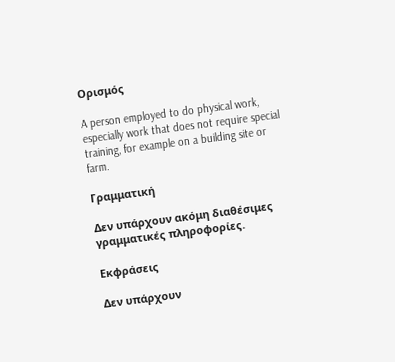Ορισμός

A person employed to do physical work, especially work that does not require special training, for example on a building site or farm.

Γραμματική

Δεν υπάρχουν ακόμη διαθέσιμες γραμματικές πληροφορίες.

Εκφράσεις

Δεν υπάρχουν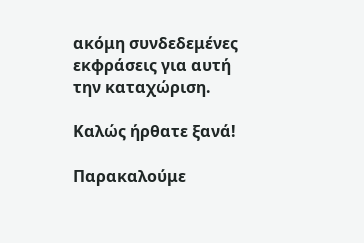ακόμη συνδεδεμένες εκφράσεις για αυτή την καταχώριση.

Καλώς ήρθατε ξανά!

Παρακαλούμε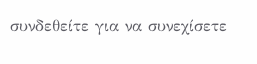συνδεθείτε για να συνεχίσετε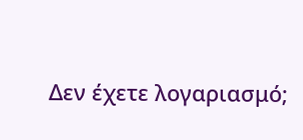Δεν έχετε λογαριασμό;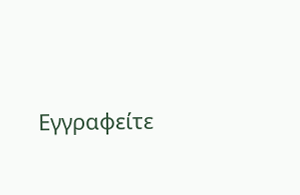Εγγραφείτε